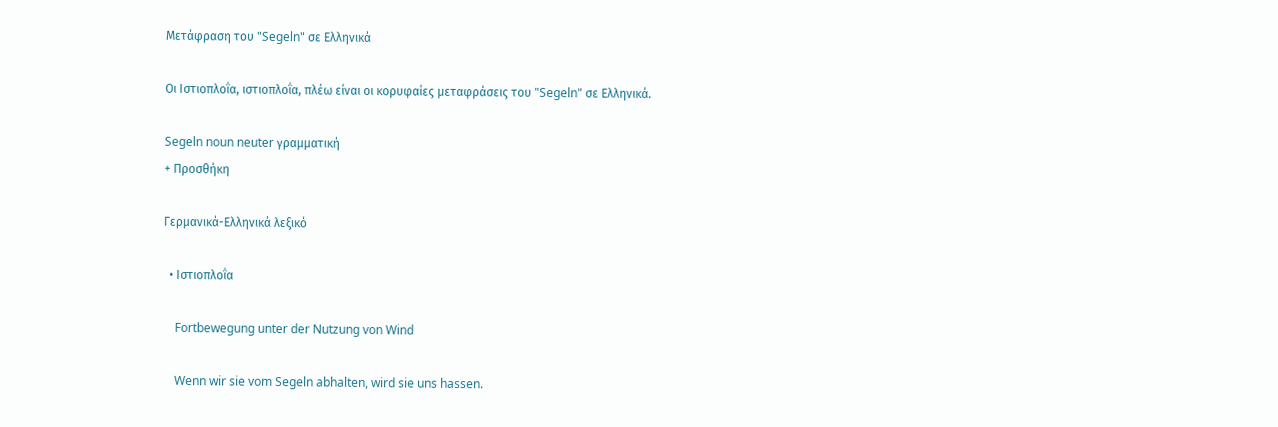Μετάφραση του "Segeln" σε Ελληνικά

Οι Ιστιοπλοΐα, ιστιοπλοΐα, πλέω είναι οι κορυφαίες μεταφράσεις του "Segeln" σε Ελληνικά.

Segeln noun neuter γραμματική
+ Προσθήκη

Γερμανικά-Ελληνικά λεξικό

  • Ιστιοπλοΐα

    Fortbewegung unter der Nutzung von Wind

    Wenn wir sie vom Segeln abhalten, wird sie uns hassen.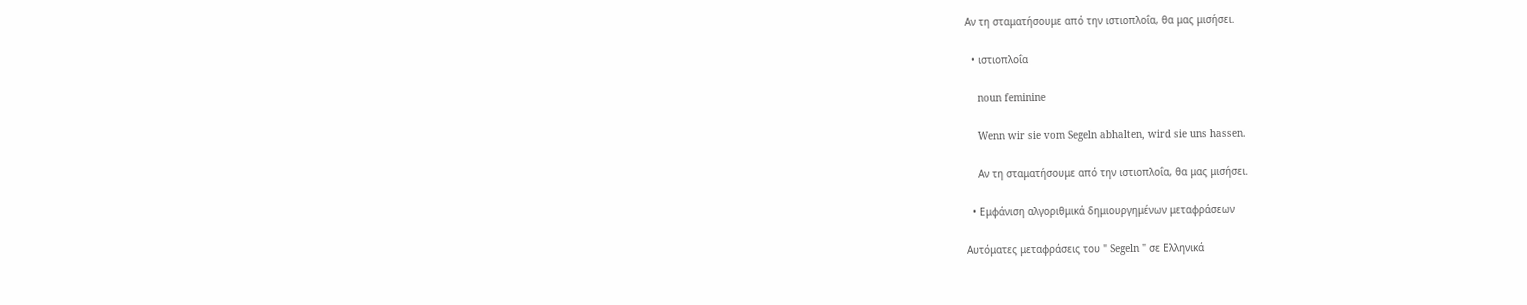Αν τη σταματήσουμε από την ιστιοπλοΐα, θα μας μισήσει.

  • ιστιοπλοΐα

    noun feminine

    Wenn wir sie vom Segeln abhalten, wird sie uns hassen.

    Αν τη σταματήσουμε από την ιστιοπλοΐα, θα μας μισήσει.

  • Εμφάνιση αλγοριθμικά δημιουργημένων μεταφράσεων

Αυτόματες μεταφράσεις του " Segeln " σε Ελληνικά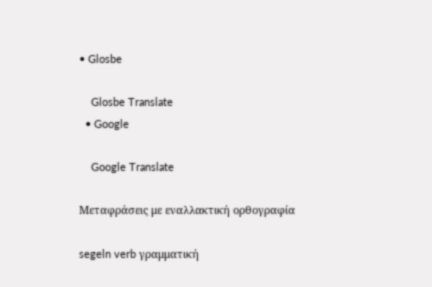• Glosbe

    Glosbe Translate
  • Google

    Google Translate

Μεταφράσεις με εναλλακτική ορθογραφία

segeln verb γραμματική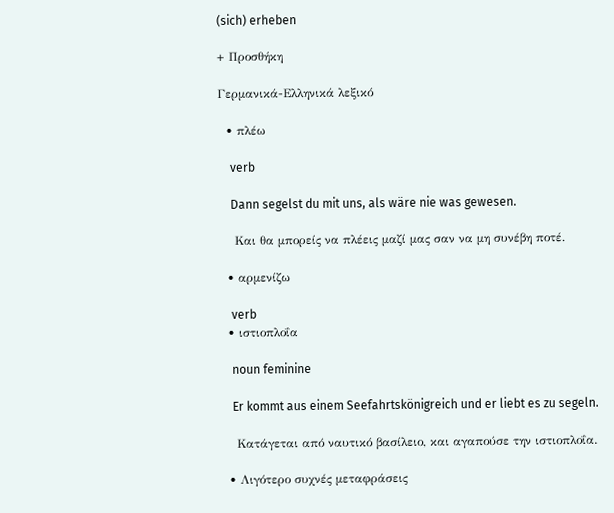(sich) erheben

+ Προσθήκη

Γερμανικά-Ελληνικά λεξικό

  • πλέω

    verb

    Dann segelst du mit uns, als wäre nie was gewesen.

    Και θα μπορείς να πλέεις μαζί μας σαν να μη συνέβη ποτέ.

  • αρμενίζω

    verb
  • ιστιοπλοΐα

    noun feminine

    Er kommt aus einem Seefahrtskönigreich und er liebt es zu segeln.

    Κατάγεται από ναυτικό βασίλειο, και αγαπούσε την ιστιοπλοΐα.

  • Λιγότερο συχνές μεταφράσεις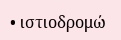• ιστιοδρομώ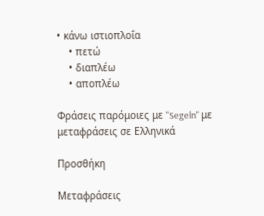• κάνω ιστιοπλοΐα
    • πετώ
    • διαπλέω
    • αποπλέω

Φράσεις παρόμοιες με "Segeln" με μεταφράσεις σε Ελληνικά

Προσθήκη

Μεταφράσεις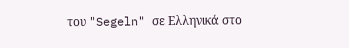του "Segeln" σε Ελληνικά στο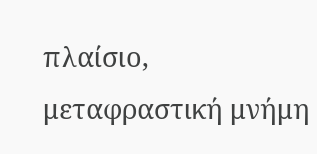πλαίσιο, μεταφραστική μνήμη